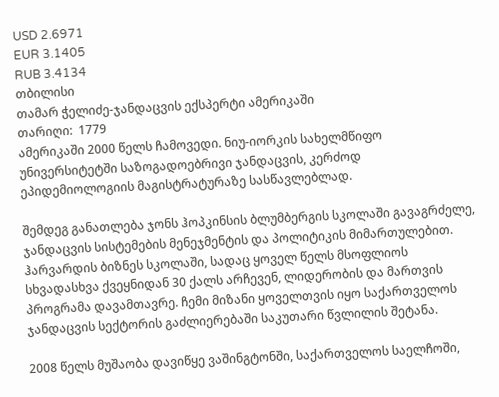USD 2.6971
EUR 3.1405
RUB 3.4134
თბილისი
თამარ ჭელიძე-ჯანდაცვის ექსპერტი ამერიკაში
თარიღი:  1779
ამერიკაში 2000 წელს ჩამოვედი. ნიუ-იორკის სახელმწიფო უნივერსიტეტში საზოგადოებრივი ჯანდაცვის, კერძოდ ეპიდემიოლოგიის მაგისტრატურაზე სასწავლებლად.

შემდეგ განათლება ჯონს ჰოპკინსის ბლუმბერგის სკოლაში გავაგრძელე, ჯანდაცვის სისტემების მენეჯმენტის და პოლიტიკის მიმართულებით. ჰარვარდის ბიზნეს სკოლაში, სადაც ყოველ წელს მსოფლიოს სხვადასხვა ქვეყნიდან 30 ქალს არჩევენ, ლიდერობის და მართვის პროგრამა დავამთავრე. ჩემი მიზანი ყოველთვის იყო საქართველოს ჯანდაცვის სექტორის გაძლიერებაში საკუთარი წვლილის შეტანა.

2008 წელს მუშაობა დავიწყე ვაშინგტონში, საქართველოს საელჩოში,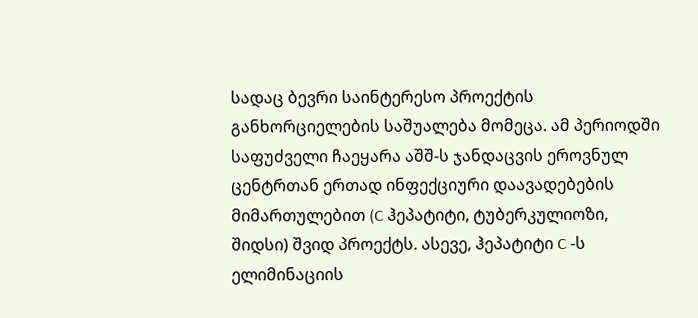სადაც ბევრი საინტერესო პროექტის განხორციელების საშუალება მომეცა. ამ პერიოდში საფუძველი ჩაეყარა აშშ-ს ჯანდაცვის ეროვნულ ცენტრთან ერთად ინფექციური დაავადებების მიმართულებით (C ჰეპატიტი, ტუბერკულიოზი, შიდსი) შვიდ პროექტს. ასევე, ჰეპატიტი C -ს ელიმინაციის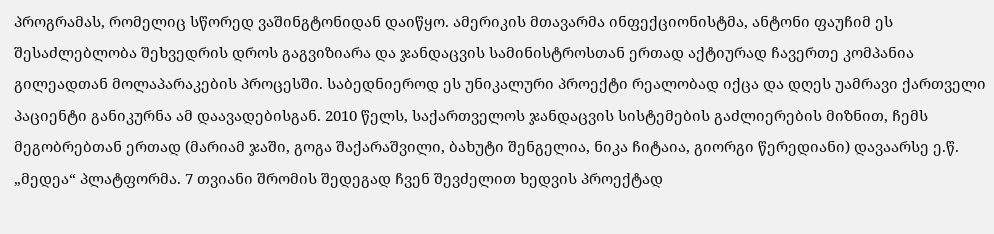პროგრამას, რომელიც სწორედ ვაშინგტონიდან დაიწყო. ამერიკის მთავარმა ინფექციონისტმა, ანტონი ფაუჩიმ ეს შესაძლებლობა შეხვედრის დროს გაგვიზიარა და ჯანდაცვის სამინისტროსთან ერთად აქტიურად ჩავერთე კომპანია გილეადთან მოლაპარაკების პროცესში. საბედნიეროდ ეს უნიკალური პროექტი რეალობად იქცა და დღეს უამრავი ქართველი პაციენტი განიკურნა ამ დაავადებისგან. 2010 წელს, საქართველოს ჯანდაცვის სისტემების გაძლიერების მიზნით, ჩემს მეგობრებთან ერთად (მარიამ ჯაში, გოგა შაქარაშვილი, ბახუტი შენგელია, ნიკა ჩიტაია, გიორგი წერედიანი) დავაარსე ე.წ. „მედეა“ პლატფორმა. 7 თვიანი შრომის შედეგად ჩვენ შევძელით ხედვის პროექტად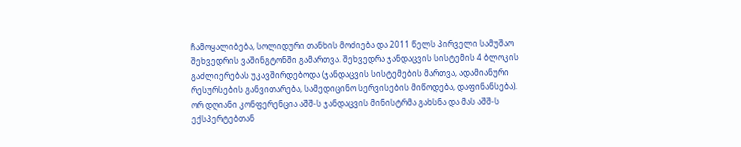ჩამოყალიბება, სოლიდური თანხის მოძიება და 2011 წელს პირველი სამუშაო შეხვედრის ვაშინგტონში გამართვა. შეხვედრა ჯანდაცვის სისტემის 4 ბლოკის გაძლიერებას უკავშირდებოდა (ჯანდაცვის სისტემების მართვა, ადამიანური რესურსების განვითარება, სამედიცინო სერვისების მიწოდება, დაფინანსება). ორ დღიანი კონფერენცია აშშ-ს ჯანდაცვის მინისტრმა გახსნა და მას აშშ-ს ექსპერტებთან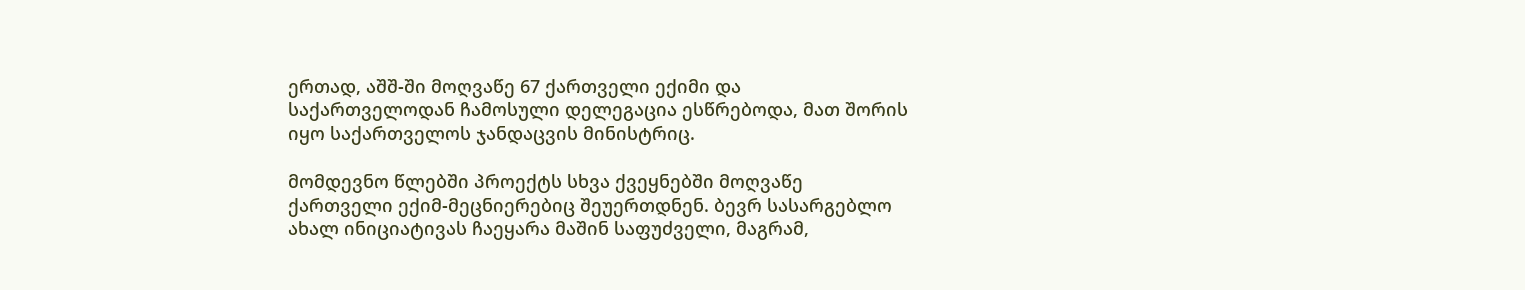ერთად, აშშ-ში მოღვაწე 67 ქართველი ექიმი და საქართველოდან ჩამოსული დელეგაცია ესწრებოდა, მათ შორის იყო საქართველოს ჯანდაცვის მინისტრიც.

მომდევნო წლებში პროექტს სხვა ქვეყნებში მოღვაწე ქართველი ექიმ-მეცნიერებიც შეუერთდნენ. ბევრ სასარგებლო ახალ ინიციატივას ჩაეყარა მაშინ საფუძველი, მაგრამ,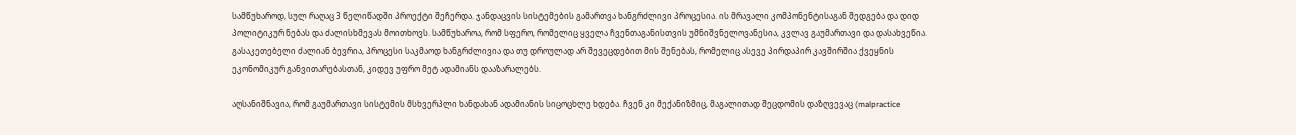სამწუხაროდ, სულ რაღაც 3 წელიწადში პროექტი შეჩერდა. ჯანდაცვის სისტემების გამართვა ხანგრძლივი პროცესია. ის მრავალი კომპონენტისაგან შედგება და დიდ პოლიტიკურ ნებას და ძალისხმევას მოითხოვს. სამწუხაროა, რომ სფერო, რომელიც ყველა ჩვენთაგანისთვის უმნიშვნელოვანესია, კვლავ გაუმართავი და დასახვეწია. გასაკეთებელი ძალიან ბევრია, პროცესი საკმაოდ ხანგრძლივია და თუ დროულად არ შევეცდებით მის შენებას, რომელიც ასევე პირდაპირ კავშირშია ქვეყნის ეკონომიკურ განვითარებასთან, კიდევ უფრო მეტ ადამიანს დააზარალებს.

აღსანიშნავია, რომ გაუმართავი სისტემის მსხვერპლი ხანდახან ადამიანის სიცოცხლე ხდება. ჩვენ კი მექანიზმიც, მაგალითად შეცდომის დაზღვევაც (malpractice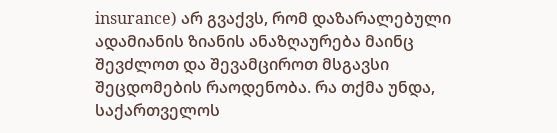insurance) არ გვაქვს, რომ დაზარალებული ადამიანის ზიანის ანაზღაურება მაინც შევძლოთ და შევამციროთ მსგავსი შეცდომების რაოდენობა. რა თქმა უნდა, საქართველოს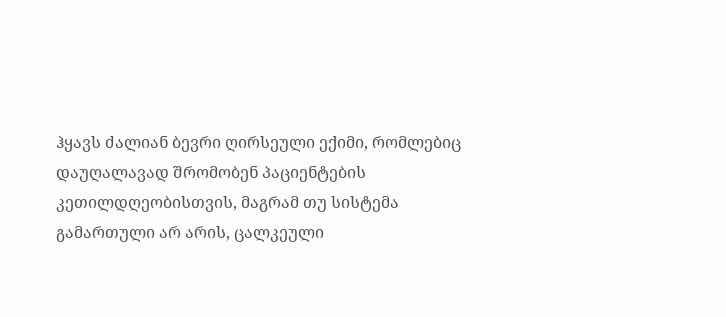ჰყავს ძალიან ბევრი ღირსეული ექიმი, რომლებიც დაუღალავად შრომობენ პაციენტების კეთილდღეობისთვის, მაგრამ თუ სისტემა გამართული არ არის, ცალკეული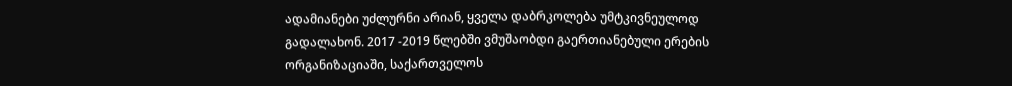ადამიანები უძლურნი არიან, ყველა დაბრკოლება უმტკივნეულოდ გადალახონ. 2017 -2019 წლებში ვმუშაობდი გაერთიანებული ერების ორგანიზაციაში, საქართველოს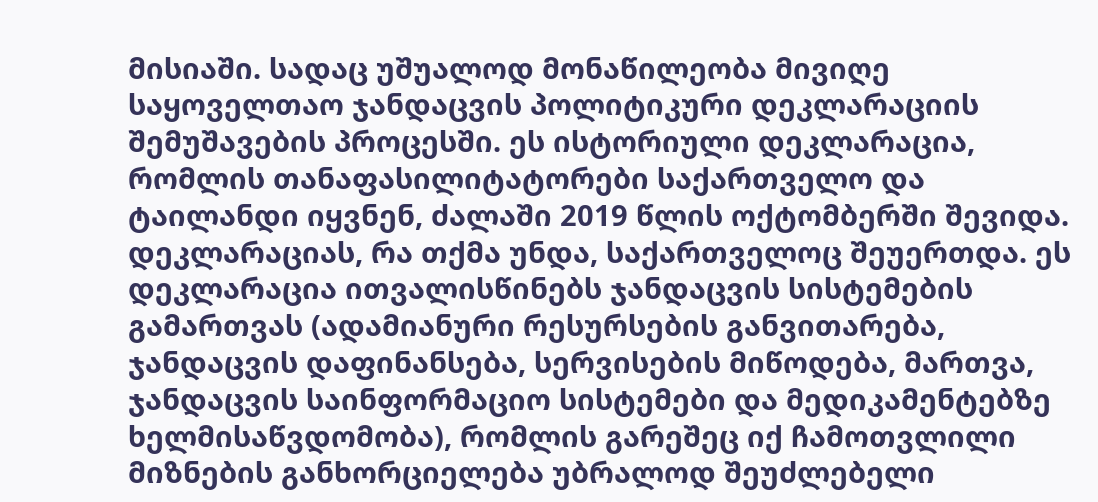მისიაში. სადაც უშუალოდ მონაწილეობა მივიღე საყოველთაო ჯანდაცვის პოლიტიკური დეკლარაციის შემუშავების პროცესში. ეს ისტორიული დეკლარაცია, რომლის თანაფასილიტატორები საქართველო და ტაილანდი იყვნენ, ძალაში 2019 წლის ოქტომბერში შევიდა. დეკლარაციას, რა თქმა უნდა, საქართველოც შეუერთდა. ეს დეკლარაცია ითვალისწინებს ჯანდაცვის სისტემების გამართვას (ადამიანური რესურსების განვითარება, ჯანდაცვის დაფინანსება, სერვისების მიწოდება, მართვა, ჯანდაცვის საინფორმაციო სისტემები და მედიკამენტებზე ხელმისაწვდომობა), რომლის გარეშეც იქ ჩამოთვლილი მიზნების განხორციელება უბრალოდ შეუძლებელი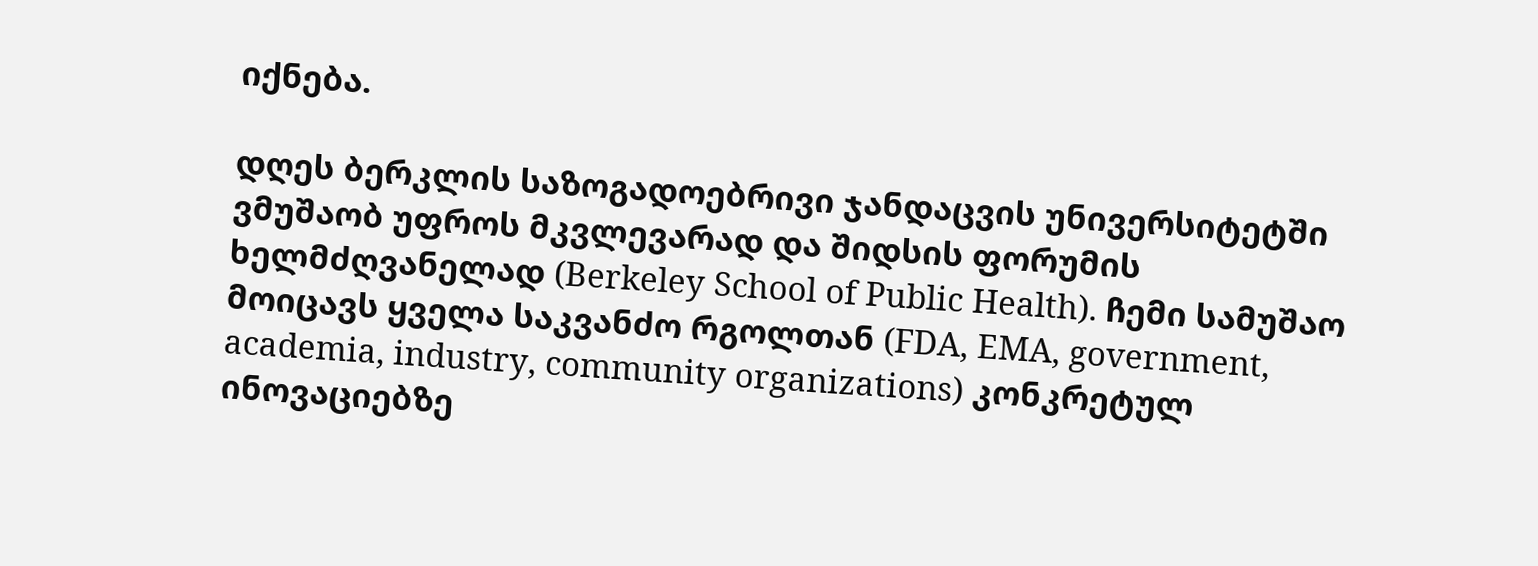იქნება.

დღეს ბერკლის საზოგადოებრივი ჯანდაცვის უნივერსიტეტში ვმუშაობ უფროს მკვლევარად და შიდსის ფორუმის ხელმძღვანელად (Berkeley School of Public Health). ჩემი სამუშაო მოიცავს ყველა საკვანძო რგოლთან (FDA, EMA, government, academia, industry, community organizations) კონკრეტულ ინოვაციებზე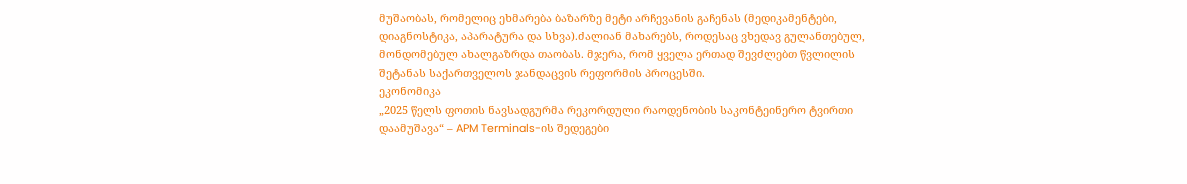მუშაობას, რომელიც ეხმარება ბაზარზე მეტი არჩევანის გაჩენას (მედიკამენტები, დიაგნოსტიკა, აპარატურა და სხვა).ძალიან მახარებს, როდესაც ვხედავ გულანთებულ, მონდომებულ ახალგაზრდა თაობას. მჯერა, რომ ყველა ერთად შევძლებთ წვლილის შეტანას საქართველოს ჯანდაცვის რეფორმის პროცესში.
ეკონომიკა
„2025 წელს ფოთის ნავსადგურმა რეკორდული რაოდენობის საკონტეინერო ტვირთი დაამუშავა“ – APM Terminals-ის შედეგები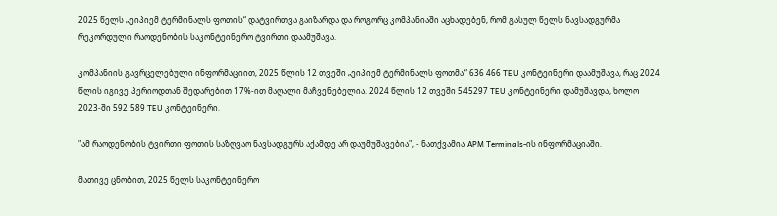2025 წელს „ეიპიემ ტერმინალს ფოთის“ დატვირთვა გაიზარდა და როგორც კომპანიაში აცხადებენ, რომ გასულ წელს ნავსადგურმა რეკორდული რაოდენობის საკონტეინერო ტვირთი დაამუშავა.

კომპანიის გავრცელებული ინფორმაციით, 2025 წლის 12 თვეში „ეიპიემ ტერმინალს ფოთმა“ 636 466 TEU კონტეინერი დაამუშავა, რაც 2024 წლის იგივე პერიოდთან შედარებით 17%-ით მაღალი მაჩვენებელია. 2024 წლის 12 თვეში 545297 TEU კონტეინერი დამუშავდა, ხოლო 2023-ში 592 589 TEU კონტეინერი.

"ამ რაოდენობის ტვირთი ფოთის საზღვაო ნავსადგურს აქამდე არ დაუმუშავებია", - ნათქვამია APM Terminals-ის ინფორმაციაში.

მათივე ცნობით, 2025 წელს საკონტეინერო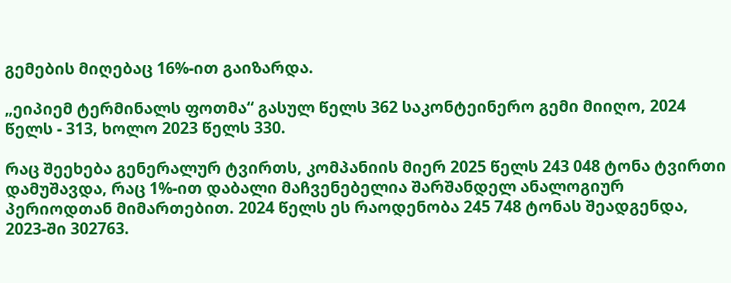გემების მიღებაც 16%-ით გაიზარდა.

„ეიპიემ ტერმინალს ფოთმა“ გასულ წელს 362 საკონტეინერო გემი მიიღო, 2024 წელს - 313, ხოლო 2023 წელს 330.

რაც შეეხება გენერალურ ტვირთს, კომპანიის მიერ 2025 წელს 243 048 ტონა ტვირთი დამუშავდა, რაც 1%-ით დაბალი მაჩვენებელია შარშანდელ ანალოგიურ პერიოდთან მიმართებით. 2024 წელს ეს რაოდენობა 245 748 ტონას შეადგენდა, 2023-ში 302763.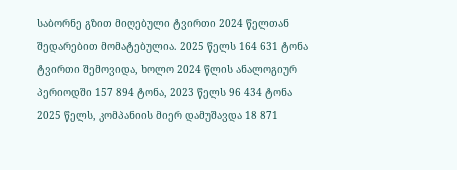საბორნე გზით მიღებული ტვირთი 2024 წელთან შედარებით მომატებულია. 2025 წელს 164 631 ტონა ტვირთი შემოვიდა, ხოლო 2024 წლის ანალოგიურ პერიოდში 157 894 ტონა, 2023 წელს 96 434 ტონა 2025 წელს, კომპანიის მიერ დამუშავდა 18 871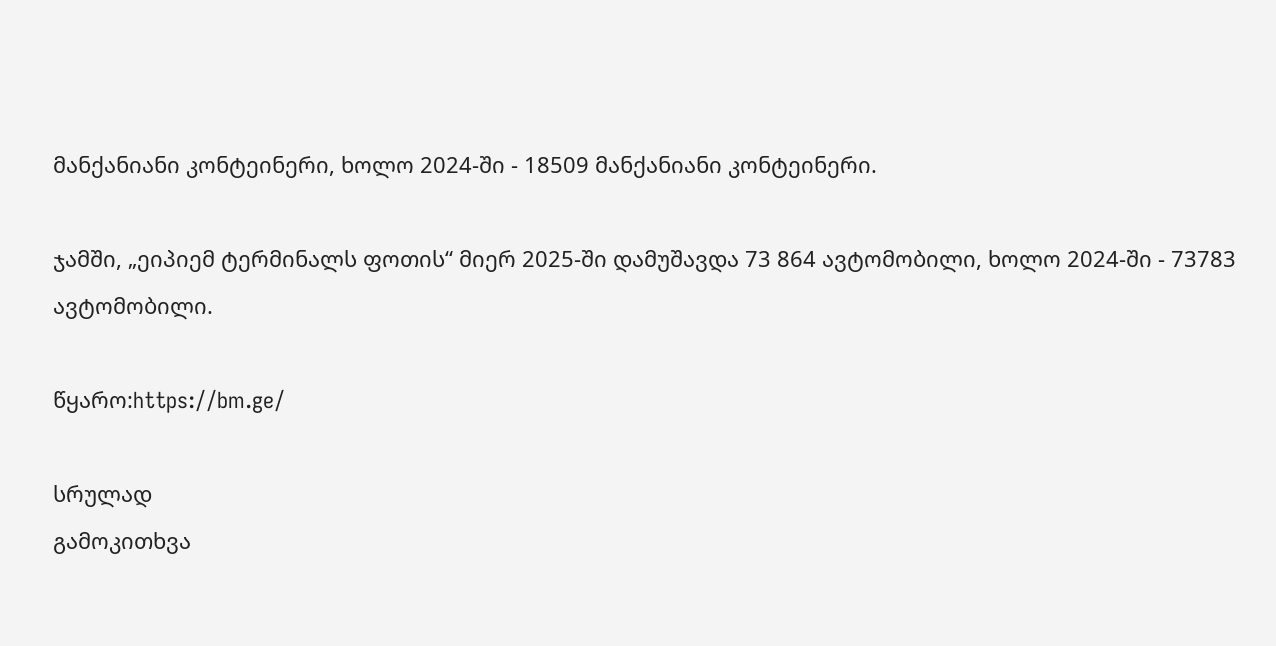მანქანიანი კონტეინერი, ხოლო 2024-ში - 18509 მანქანიანი კონტეინერი.

ჯამში, „ეიპიემ ტერმინალს ფოთის“ მიერ 2025-ში დამუშავდა 73 864 ავტომობილი, ხოლო 2024-ში - 73783 ავტომობილი.

წყარო:https://bm.ge/

სრულად
გამოკითხვა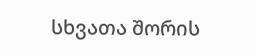სხვათა შორის